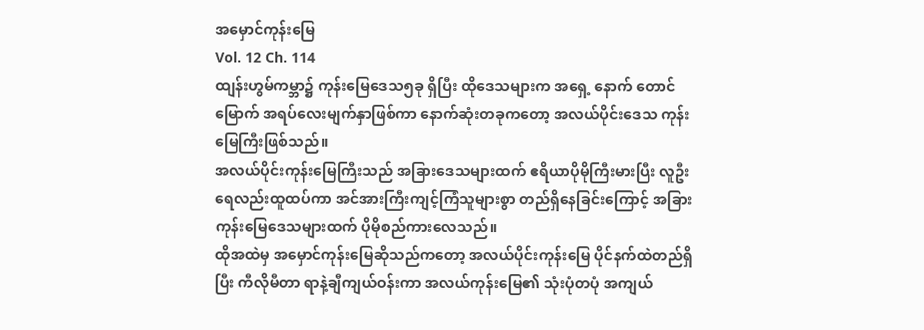အမှောင်ကုန်းမြေ
Vol. 12 Ch. 114
ထျန်းဟွမ်ကမ္ဘာ၌ ကုန်းမြေဒေသ၅ခု ရှိပြီး ထိုဒေသများက အရှေ့ နောက် တောင် မြောက် အရပ်လေးမျက်နှာဖြစ်ကာ နောက်ဆုံးတခုကတော့ အလယ်ပိုင်းဒေသ ကုန်းမြေကြီးဖြစ်သည်။
အလယ်ပိုင်းကုန်းမြေကြီးသည် အခြားဒေသများထက် ဧရိယာပိုမိုကြီးမားပြီး လူဦးရေလည်းထူထပ်ကာ အင်အားကြီးကျင့်ကြံသူများစွာ တည်ရှိနေခြင်းကြောင့် အခြားကုန်းမြေဒေသများထက် ပိုမိုစည်ကားလေသည်။
ထိုအထဲမှ အမှောင်ကုန်းမြေဆိုသည်ကတော့ အလယ်ပိုင်းကုန်းမြေ ပိုင်နက်ထဲတည်ရှိပြီး ကီလိုမီတာ ရာနဲ့ချီကျယ်ဝန်းကာ အလယ်ကုန်းမြေ၏ သုံးပုံတပုံ အကျယ်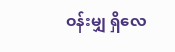ဝန်းမျှ ရှိလေ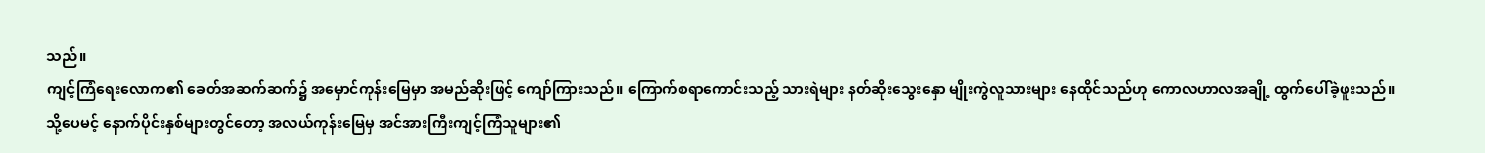သည်။
ကျင့်ကြံရေးလောက၏ ခေတ်အဆက်ဆက်၌ အမှောင်ကုန်းမြေမှာ အမည်ဆိုးဖြင့် ကျော်ကြားသည်။ ကြောက်စရာကောင်းသည့် သားရဲများ နတ်ဆိုးသွေးနှော မျိုးကွဲလူသားများ နေထိုင်သည်ဟု ကောလဟာလအချို့ ထွက်ပေါ်ခဲ့ဖူးသည်။
သို့ပေမင့် နောက်ပိုင်းနှစ်များတွင်တော့ အလယ်ကုန်းမြေမှ အင်အားကြီးကျင့်ကြံသူများ၏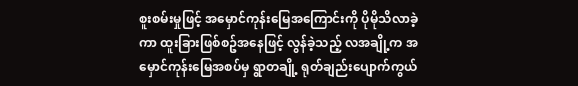စူးစမ်းမှုဖြင့် အမှောင်ကုန်းမြေအကြောင်းကို ပိုမိုသိလာခဲ့ကာ ထူးခြားဖြစ်စဥ်အနေဖြင့် လွန်ခဲ့သည့် လအချို့က အမှောင်ကုန်းမြေအစပ်မှ ရွာတချို့ ရုတ်ချည်းပျောက်ကွယ်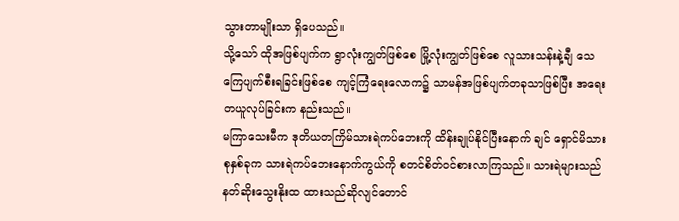သွားတာမျိုးသာ ရှိပေသည်။
သို့သော် ထိုအဖြစ်ပျက်က ရွာလုံးကျွတ်ဖြစ်စေ မြို့လုံးကျွတ်ဖြစ်စေ လူသားသန်းနဲ့ချီ သေကြေပျက်စီးရခြင်းဖြစ်စေ ကျင့်ကြံရေးလောက၌ သာမန်အဖြစ်ပျက်တခုသာဖြစ်ပြီး အရေးတယူလုပ်ခြင်းက နည်းသည်။
မကြာသေးမီက ဒုတိယတကြိမ်သားရဲကပ်ဘေးကို ထိန်းချုပ်နိုင်ပြီးနောက် ချင် ရှောင်မိသားစုနှစ်ခုက သားရဲကပ်ဘေးနောက်ကွယ်ကို စတင်စိတ်ဝင်စားလာကြသည်။ သားရဲများသည် နတ်ဆိုးသွေးနိုးထ ထားသည်ဆိုလျင်တောင်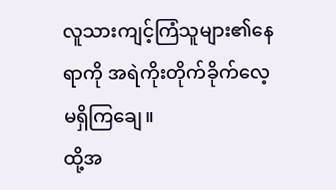လူသားကျင့်ကြံသူများ၏နေရာကို အရဲကိုးတိုက်ခိုက်လေ့ မရှိကြချေ။
ထို့အ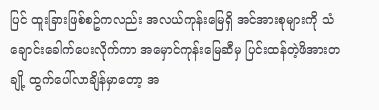ပြင် ထူးခြားဖြစ်စဥ်ကလည်း အလယ်ကုန်းမြေရှိ အင်အားစုများကို သံချောင်းခေါက်ပေးလိုက်ကာ အမှောင်ကုန်းမြေဆီမှ ပြင်းထန်တဲ့ဖိအားတချို့ ထွက်ပေါ်လာချိန်မှာတော့ အ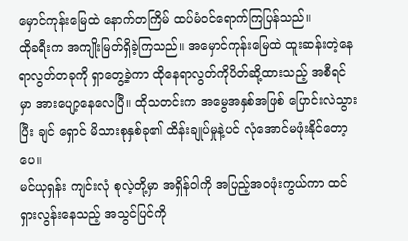မှောင်ကုန်းမြေထဲ နောက်တကြိမ် ထပ်မံဝင်ရောက်ကြပြန်သည်။
ထိုခရီးက အကျိုးမြတ်ရှိခဲ့ကြသည်။ အမှောင်ကုန်းမြေထဲ ထူးဆန်းတဲ့နေရာလွတ်တခုကို ရှာတွေ့ခဲ့ကာ ထိုနေရာလွတ်ကိုပိတ်ဆို့ထားသည့် အစီရင်မှာ အားပျော့နေလေပြီ။ ထိုသတင်းက အမွေအနှစ်အဖြစ် ပြောင်းလဲသွားပြီး ချင် ရှောင် မိသားစုနှစ်ခု၏ ထိန်းချုပ်မှုနဲ့ပင် လုံအောင်မဖုံးနိုင်တော့ပေ။
မင်ယုရှန်း ကျင်းလုံ စုလဲ့တို့မှာ အရှိန်ဝါကို အပြည့်အဝဖုံးကွယ်ကာ ထင်ရှားလွန်းနေသည့် အသွင်ပြင်ကို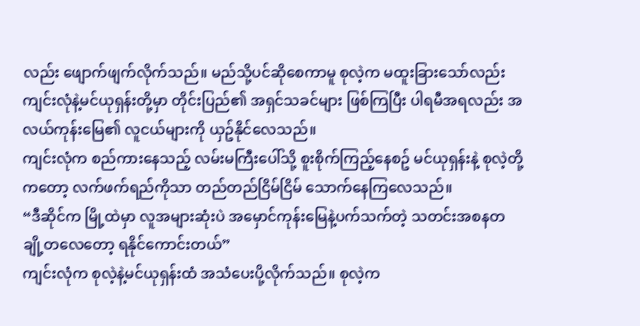လည်း ဖျောက်ဖျက်လိုက်သည်။ မည်သို့ပင်ဆိုစေကာမူ စုလဲ့က မထူးခြားသော်လည်း ကျင်းလုံနဲ့မင်ယုရှန်းတို့မှာ တိုင်းပြည်၏ အရှင်သခင်များ ဖြစ်ကြပြီး ပါရမီအရလည်း အလယ်ကုန်းမြေ၏ လူငယ်များကို ယှဥ်နိုင်လေသည်။
ကျင်းလုံက စည်ကားနေသည့် လမ်းမကြီးပေါ်သို့ စူးစိုက်ကြည့်နေစဥ် မင်ယုရှန်းနဲ့ စုလဲ့တို့ကတော့ လက်ဖက်ရည်ကိုသာ တည်တည်ငြိမ်ငြိမ် သောက်နေကြလေသည်။
“ဒီဆိုင်က မြို့ထဲမှာ လူအများဆုံးပဲ အမှောင်ကုန်းမြေနဲ့ပက်သက်တဲ့ သတင်းအစနတချို့တလေတော့ ရနိုင်ကောင်းတယ်”
ကျင်းလုံက စုလဲ့နဲ့မင်ယုရှန်းထံ အသံပေးပို့လိုက်သည်။ စုလဲ့က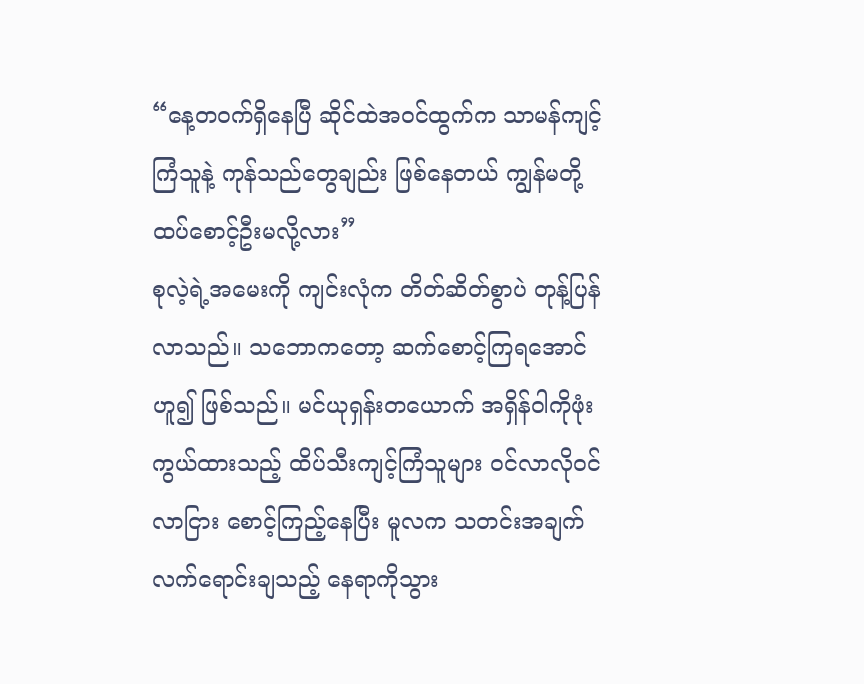“နေ့တဝက်ရှိနေပြီ ဆိုင်ထဲအဝင်ထွက်က သာမန်ကျင့်ကြံသူနဲ့ ကုန်သည်တွေချည်း ဖြစ်နေတယ် ကျွန်မတို့ ထပ်စောင့်ဦးမလို့လား”
စုလဲ့ရဲ့အမေးကို ကျင်းလုံက တိတ်ဆိတ်စွာပဲ တုန့်ပြန်လာသည်။ သဘောကတော့ ဆက်စောင့်ကြရအောင် ဟူ၍ ဖြစ်သည်။ မင်ယုရှန်းတယောက် အရှိန်ဝါကိုဖုံးကွယ်ထားသည့် ထိပ်သီးကျင့်ကြံသူများ ဝင်လာလိုဝင်လာငြား စောင့်ကြည့်နေပြီး မူလက သတင်းအချက်လက်ရောင်းချသည့် နေရာကိုသွား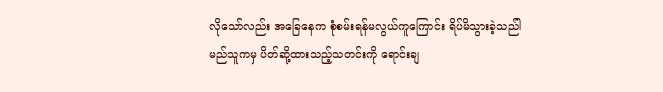လိုသော်လည်း အခြေနေက စုံစမ်းရန်မလွယ်ကူကြောင်း ရိပ်မိသွားခဲ့သည်ါ
မည်သူကမှ ပိတ်ဆို့ထားသည့်သတင်းကို ရောင်းချ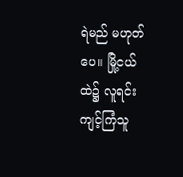ရဲမည် မဟုတ်ပေ။ မြို့ငယ်ထဲ၌ လူရင်းကျင့်ကြံသူ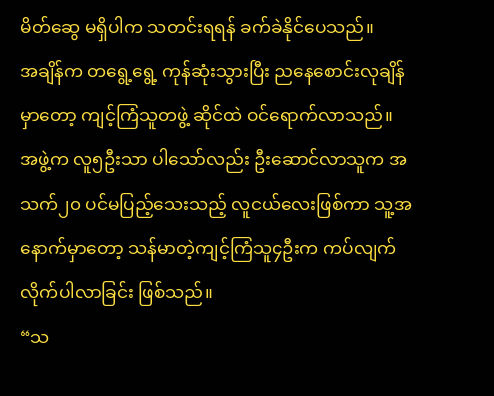မိတ်ဆွေ မရှိပါက သတင်းရရန် ခက်ခဲနိုင်ပေသည်။
အချိန်က တရွေ့ရွေ့ ကုန်ဆုံးသွားပြီး ညနေစောင်းလုချိန်မှာတော့ ကျင့်ကြံသူတဖွဲ့ ဆိုင်ထဲ ဝင်ရောက်လာသည်။ အဖွဲ့က လူ၅ဦးသာ ပါသော်လည်း ဦးဆောင်လာသူက အသက်၂၀ ပင်မပြည့်သေးသည့် လူငယ်လေးဖြစ်ကာ သူ့အနောက်မှာတော့ သန်မာတဲ့ကျင့်ကြံသူ၄ဦးက ကပ်လျက် လိုက်ပါလာခြင်း ဖြစ်သည်။
“သ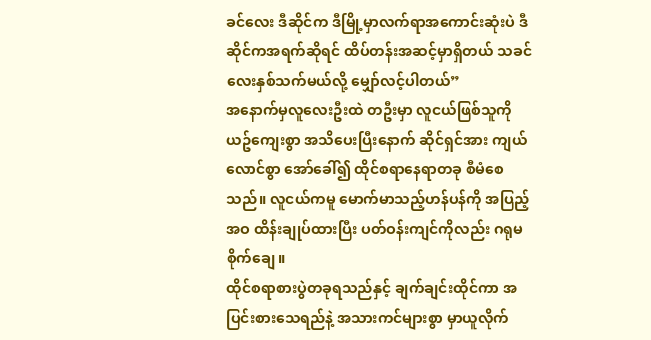ခင်လေး ဒီဆိုင်က ဒီမြို့မှာလက်ရာအကောင်းဆုံးပဲ ဒီဆိုင်ကအရက်ဆိုရင် ထိပ်တန်းအဆင့်မှာရှိတယ် သခင်လေးနှစ်သက်မယ်လို့ မျှော်လင့်ပါတယ်”
အနောက်မှလူလေးဦးထဲ တဦးမှာ လူငယ်ဖြစ်သူကို ယဥ်ကျေးစွာ အသိပေးပြီးနောက် ဆိုင်ရှင်အား ကျယ်လောင်စွာ အော်ခေါ်၍ ထိုင်စရာနေရာတခု စီမံစေသည်။ လူငယ်ကမူ မောက်မာသည့်ဟန်ပန်ကို အပြည့်အဝ ထိန်းချုပ်ထားပြီး ပတ်ဝန်းကျင်ကိုလည်း ဂရုမစိုက်ချေ။
ထိုင်စရာစားပွဲတခုရသည်နှင့် ချက်ချင်းထိုင်ကာ အပြင်းစားသေရည်နဲ့ အသားကင်များစွာ မှာယူလိုက်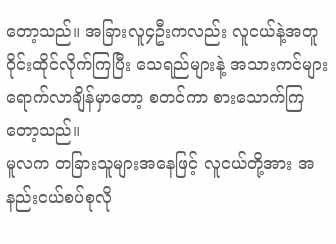တော့သည်။ အခြားလူ၄ဦးကလည်း လူငယ်နဲ့အတူ ဝိုင်းထိုင်လိုက်ကြပြီး သေရည်များနဲ့ အသားကင်များရောက်လာချိန်မှာတော့ စတင်ကာ စားသောက်ကြတော့သည်။
မူလက တခြားသူများအနေဖြင့် လူငယ်တို့အား အနည်းငယ်စပ်စုလို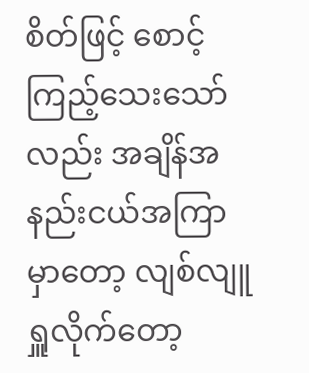စိတ်ဖြင့် စောင့်ကြည့်သေးသော်လည်း အချိန်အနည်းငယ်အကြာမှာတော့ လျစ်လျူရှူလိုက်တော့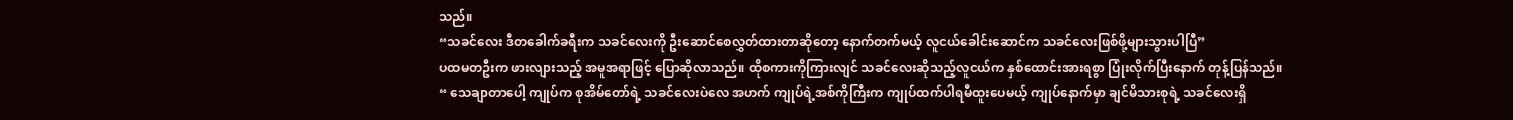သည်။
“သခင်လေး ဒီတခေါက်ခရီးက သခင်လေးကို ဦးဆောင်စေလွှတ်ထားတာဆိုတော့ နောက်တက်မယ့် လူငယ်ခေါင်းဆောင်က သခင်လေးဖြစ်ဖို့များသွားပါပြီ”
ပထမတဦးက ဖားလျားသည့် အမူအရာဖြင့် ပြောဆိုလာသည်။ ထိုစကားကိုကြားလျင် သခင်လေးဆိုသည့်လူငယ်က နှစ်ထောင်းအားရစွာ ပြုံးလိုက်ပြီးနောက် တုန့်ပြန်သည်။
“ သေချာတာပေါ့ ကျုပ်က စုအိမ်တော်ရဲ့ သခင်လေးပဲလေ အဟက် ကျုပ်ရဲ့အစ်ကိုကြီးက ကျုပ်ထက်ပါရမီထူးပေမယ့် ကျုပ်နောက်မှာ ချင်မိသားစုရဲ့ သခင်လေးရှိ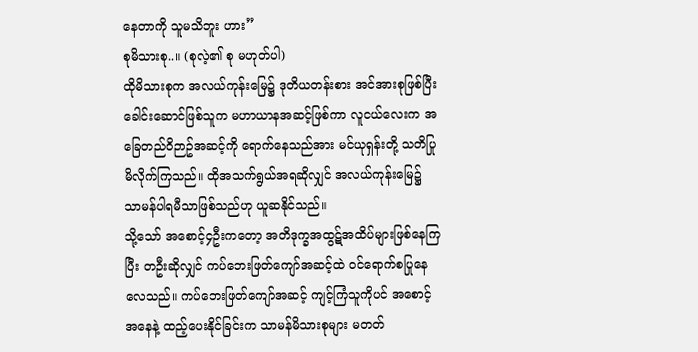နေတာကို သူမသိဘူး ဟား”
စုမိသားစု..။ (စုလဲ့၏ စု မဟုတ်ပါ)
ထိုမိသားစုက အလယ်ကုန်းမြေ၌ ဒုတိယတန်းစား အင်အားစုဖြစ်ပြီး ခေါင်းဆောင်ဖြစ်သူက မဟာယာနအဆင့်ဖြစ်ကာ လူငယ်လေးက အခြေတည်ဝိဉာဥ်အဆင့်ကို ရောက်နေသည်အား မင်ယုရှန်းတို့ သတိပြုမိလိုက်ကြသည်။ ထိုအသက်ရွယ်အရဆိုလျှင် အလယ်ကုန်းမြေ၌ သာမန်ပါရမီသာဖြစ်သည်ဟု ယူဆနိုင်သည်။
သို့သော် အစောင့်၄ဦးကတော့ အတိဒုက္ခအထွဋ်အထိပ်များဖြစ်နေကြပြီး တဦးဆိုလျှင် ကပ်ဘေးဖြတ်ကျော်အဆင့်ထဲ ဝင်ရောက်စပြုနေလေသည်။ ကပ်ဘေးဖြတ်ကျော်အဆင့် ကျင့်ကြံသူကိုပင် အစောင့်အနေနဲ့ ထည့်ပေးနိုင်ခြင်းက သာမန်မိသားစုများ မတတ်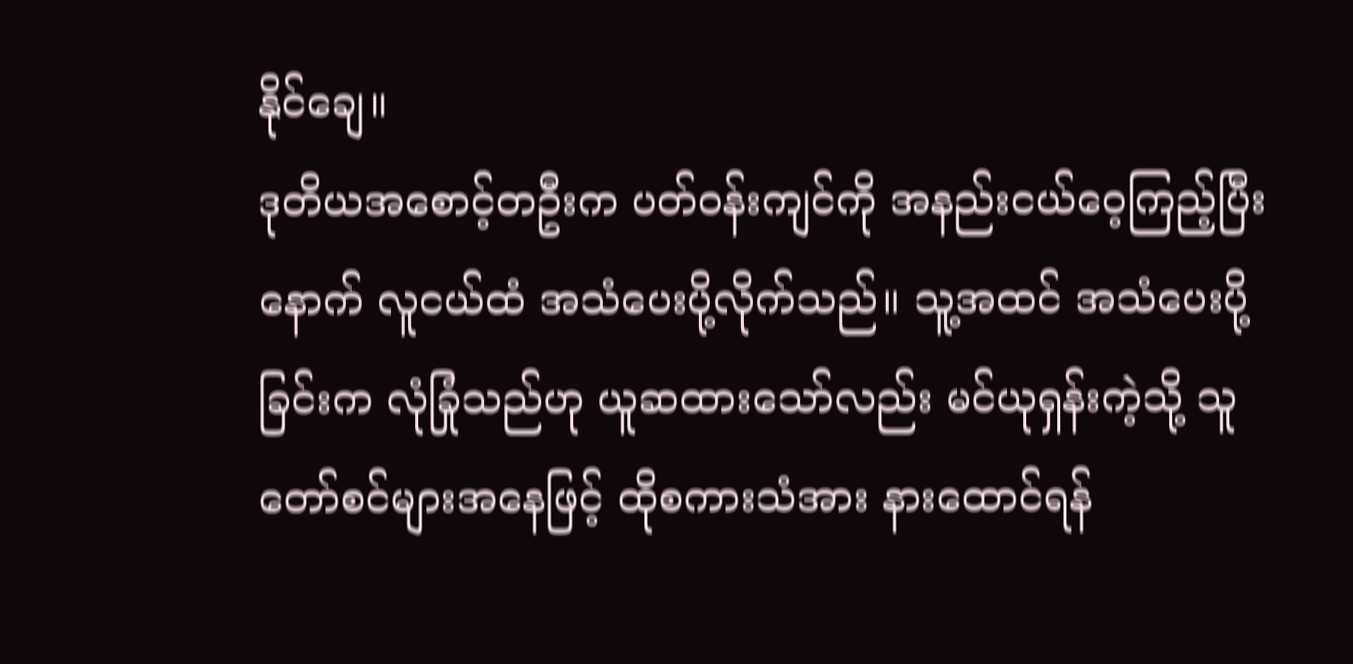နိုင်ချေ။
ဒုတိယအစောင့်တဦးက ပတ်ဝန်းကျင်ကို အနည်းငယ်ဝေ့ကြည့်ပြီးနောက် လူငယ်ထံ အသံပေးပို့လိုက်သည်။ သူ့အထင် အသံပေးပို့ခြင်းက လုံခြုံသည်ဟု ယူဆထားသော်လည်း မင်ယုရှန်းကဲ့သို့ သူတော်စင်များအနေဖြင့် ထိုစကားသံအား နားထောင်ရန်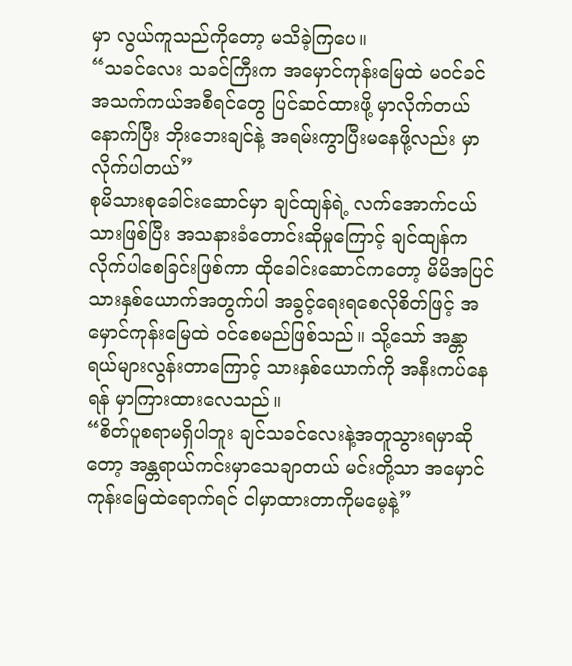မှာ လွယ်ကူသည်ကိုတော့ မသိခဲ့ကြပေ။
“သခင်လေး သခင်ကြီးက အမှောင်ကုန်းမြေထဲ မဝင်ခင် အသက်ကယ်အစီရင်တွေ ပြင်ဆင်ထားဖို့ မှာလိုက်တယ် နောက်ပြီး ဘိုးဘေးချင်နဲ့ အရမ်းကွာပြီးမနေဖို့လည်း မှာလိုက်ပါတယ်”
စုမိသားစုခေါင်းဆောင်မှာ ချင်ထျန်ရဲ့ လက်အောက်ငယ်သားဖြစ်ပြီး အသနားခံတောင်းဆိုမှုကြောင့် ချင်ထျန်က လိုက်ပါစေခြင်းဖြစ်ကာ ထိုခေါင်းဆောင်ကတော့ မိမိအပြင် သားနှစ်ယောက်အတွက်ပါ အခွင့်ရေးရစေလိုစိတ်ဖြင့် အမှောင်ကုန်းမြေထဲ ဝင်စေမည်ဖြစ်သည်။ သို့သော် အန္တာရယ်များလွန်းတာကြောင့် သားနှစ်ယောက်ကို အနီးကပ်နေရန် မှာကြားထားလေသည်။
“စိတ်ပူစရာမရှိပါဘူး ချင်သခင်လေးနဲ့အတူသွားရမှာဆိုတော့ အန္တရာယ်ကင်းမှာသေချာတယ် မင်းတို့သာ အမှောင်ကုန်းမြေထဲရောက်ရင် ငါမှာထားတာကိုမမေ့နဲ့”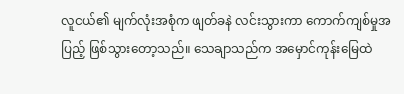လူငယ်၏ မျက်လုံးအစုံက ဖျတ်ခနဲ လင်းသွားကာ ကောက်ကျစ်မှုအပြည့် ဖြစ်သွားတော့သည်။ သေချာသည်က အမှောင်ကုန်းမြေထဲ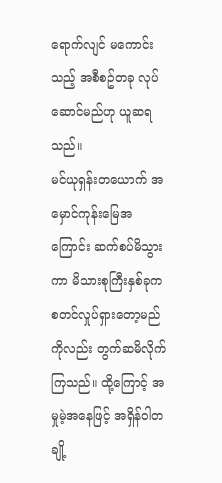ရောက်လျင် မကောင်းသည့် အစီစဥ်တခု လုပ်ဆောင်မည်ဟု ယူဆရသည်။
မင်ယုရှန်းတယောက် အမှောင်ကုန်းမြေအကြောင်း ဆက်စပ်မိသွားကာ မိသားစုကြီးနှစ်ခုက စတင်လှုပ်ရှားတော့မည်ကိုလည်း တွက်ဆမိလိုက်ကြသည်။ ထို့ကြောင့် အမှုမဲ့အနေဖြင့် အရှိန်ဝါတချို့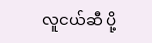လူငယ်ဆီ ပို့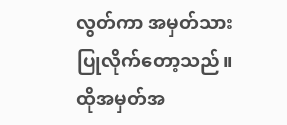လွတ်ကာ အမှတ်သားပြုလိုက်တော့သည်။ ထိုအမှတ်အ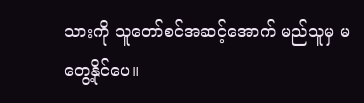သားကို သူတော်စင်အဆင့်အောက် မည်သူမှ မတွေ့နိုင်ပေ။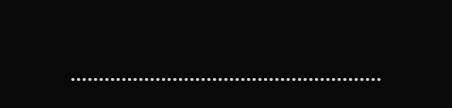……………………………………………….